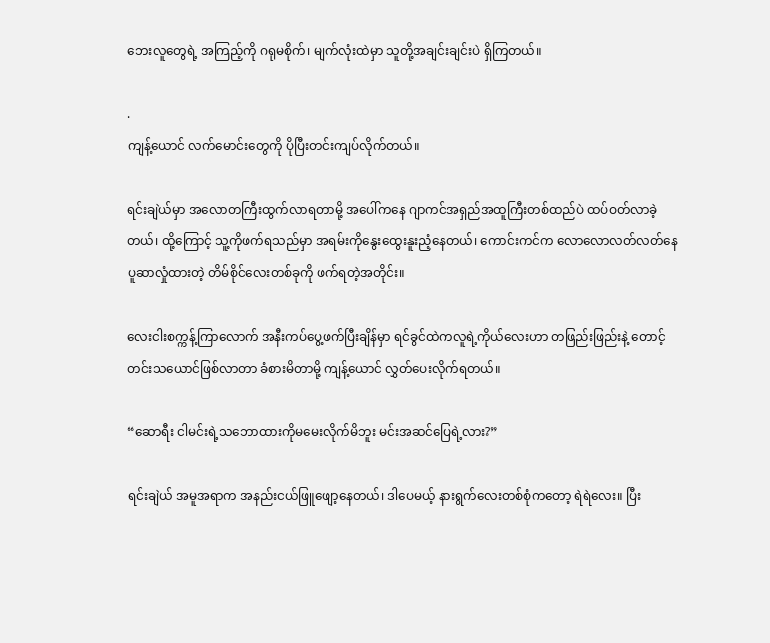ဘေးလူတွေရဲ့ အကြည့်ကို ဂရုမစိုက်၊ မျက်လုံးထဲမှာ သူတို့အချင်းချင်းပဲ ရှိကြတယ်။

.
ကျန့်ယောင် လက်မောင်းတွေကို ပိုပြီးတင်းကျပ်လိုက်တယ်။

ရင်းချဲယ်မှာ အလောတကြီးထွက်လာရတာမို့ အပေါ်ကနေ ဂျာကင်အရှည်အထူကြီးတစ်ထည်ပဲ ထပ်ဝတ်လာခဲ့တယ်၊ ထို့ကြောင့် သူ့ကိုဖက်ရသည်မှာ အရမ်းကိုနွေးထွေးနူးညံ့နေတယ်၊ ကောင်းကင်က လောလောလတ်လတ်နေပူဆာလှုံထားတဲ့ တိမ်စိုင်လေးတစ်ခုကို ဖက်ရတဲ့အတိုင်း။

လေးငါးစက္ကန့်ကြာလောက် အနီးကပ်ပွေ့ဖက်ပြီးချိန်မှာ ရင်ခွင်ထဲကလူရဲ့ကိုယ်လေးဟာ တဖြည်းဖြည်းနဲ့ တောင့်တင်းသယောင်ဖြစ်လာတာ ခံစားမိတာမို့ ကျန့်ယောင် လွှတ်ပေးလိုက်ရတယ်။

“ဆောရီး ငါမင်းရဲ့သဘောထားကိုမမေးလိုက်မိဘူး မင်းအဆင်ပြေရဲ့လား?”

ရင်းချဲယ် အမူအရာက အနည်းငယ်ဖြူဖျော့နေတယ်၊ ဒါပေမယ့် နားရွက်လေးတစ်စုံကတော့ ရဲရဲလေး။ ပြီး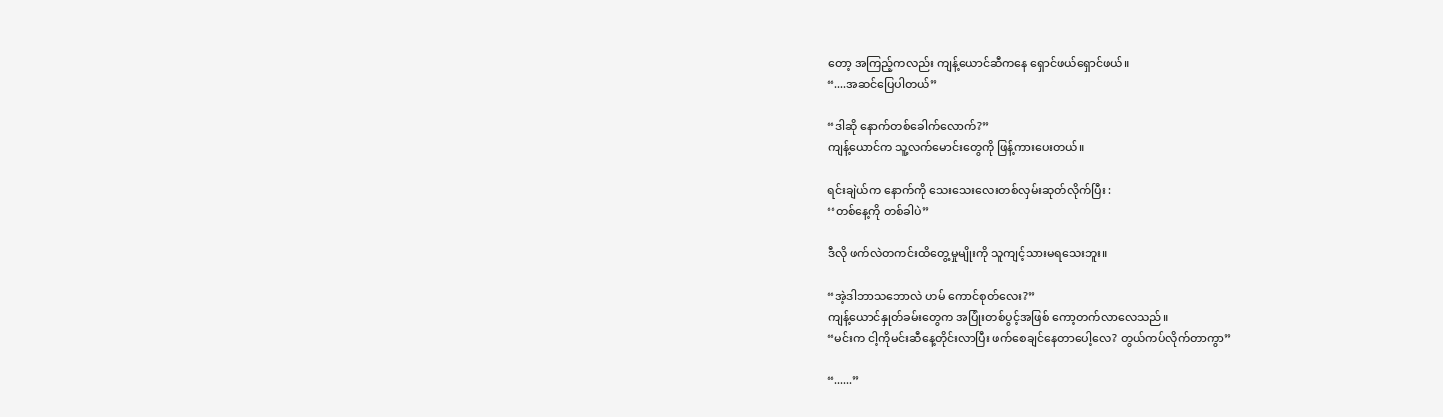တော့ အကြည့်ကလည်း ကျန့်ယောင်ဆီကနေ ရှောင်ဖယ်ရှောင်ဖယ်။
“....အဆင်ပြေပါတယ်”

“ဒါဆို နောက်တစ်ခေါက်လောက်?”
ကျန့်ယောင်က သူ့လက်မောင်းတွေကို ဖြန့်ကားပေးတယ်။

ရင်းချဲယ်က နောက်ကို သေးသေးလေးတစ်လှမ်းဆုတ်လိုက်ပြီး :
‘‘တစ်နေ့ကို တစ်ခါပဲ”

ဒီလို ဖက်လဲတကင်းထိတွေ့မှုမျိုးကို သူကျင့်သားမရသေးဘူး။

“အဲ့ဒါဘာသဘောလဲ ဟမ် ကောင်စုတ်လေး?”
ကျန့်ယောင်နှုတ်ခမ်းတွေက အပြုံးတစ်ပွင့်အဖြစ် ကော့တက်လာလေသည်။
“မင်းက ငါ့ကိုမင်းဆီနေ့တိုင်းလာပြီး ဖက်စေချင်နေတာပေါ့လေ? တွယ်ကပ်လိုက်တာကွာ”

“......”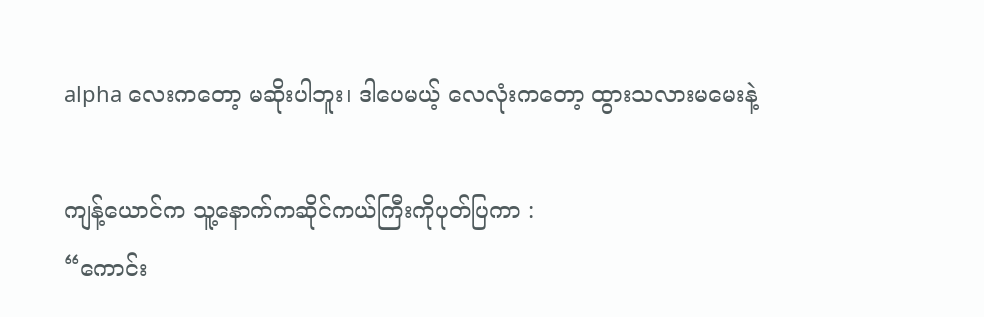alpha လေးကတော့ မဆိုးပါဘူး၊ ဒါပေမယ့် လေလုံးကတော့ ထွားသလားမမေးနဲ့

ကျန့်ယောင်က သူ့နောက်ကဆိုင်ကယ်ကြီးကိုပုတ်ပြကာ :
“ကောင်း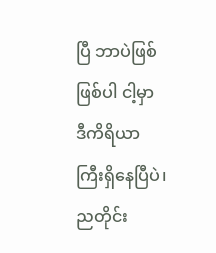ပြီ ဘာပဲဖြစ်ဖြစ်ပါ ငါ့မှာ ဒီကိရိယာကြီးရှိနေပြီပဲ၊ ညတိုင်း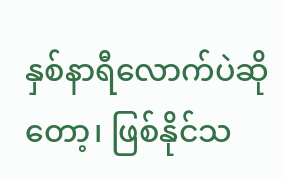နှစ်နာရီလောက်ပဲဆိုတော့၊ ဖြစ်နိုင်သ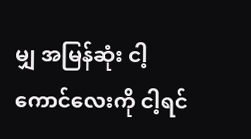မျှ အမြန်ဆုံး ငါ့ကောင်လေးကို ငါ့ရင်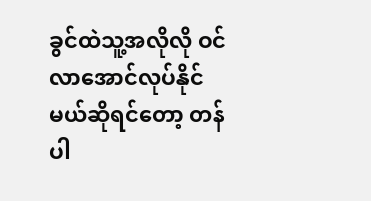ခွင်ထဲသူ့အလိုလို ဝင်လာအောင်လုပ်နိုင်မယ်ဆိုရင်တော့ တန်ပါ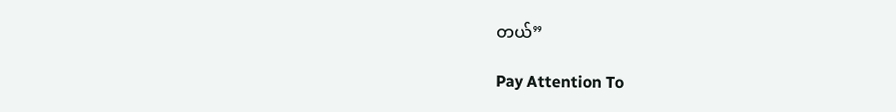တယ်”

Pay Attention To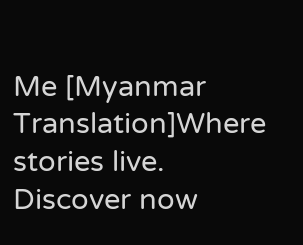Me [Myanmar Translation]Where stories live. Discover now